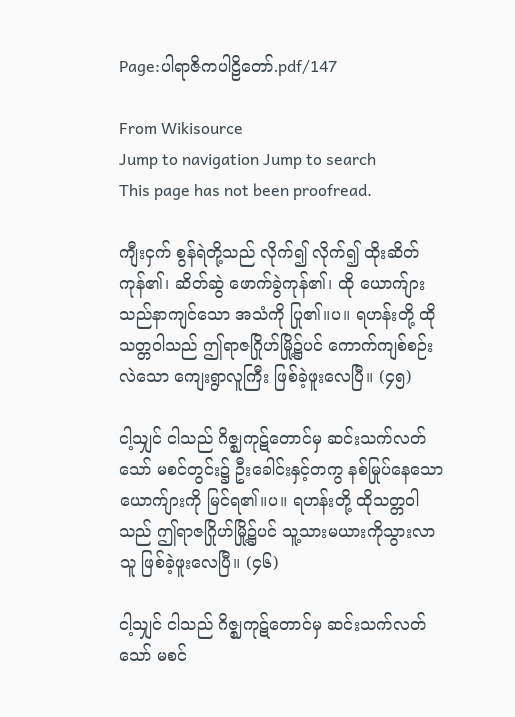Page:ပါရာဇိကပါဠိတော်.pdf/147

From Wikisource
Jump to navigation Jump to search
This page has not been proofread.

ကျီးငှက် စွန်ရဲတို့သည် လိုက်၍ လိုက်၍ ထိုးဆိတ်ကုန်၏၊ ဆိတ်ဆွဲ ဖောက်ခွဲကုန်၏၊ ထို ယောက်ျားသည်နာကျင်သော အသံကို ပြု၏။ပ။ ရဟန်းတို့ ထိုသတ္တဝါသည် ဤရာဇဂြိုဟ်မြို့၌ပင် ကောက်ကျစ်စဉ်းလဲသော ကျေးရွာလူကြီး ဖြစ်ခဲ့ဖူးလေပြီ။ (၄၅)

ငါ့သျှင် ငါသည် ဂိဇ္ဈကုဋ်တောင်မှ ဆင်းသက်လတ်သော် မစင်တွင်း၌ ဦးခေါင်းနှင့်တကွ နစ်မြုပ်နေသော ယောက်ျားကို မြင်ရ၏။ပ။ ရဟန်းတို့ ထိုသတ္တဝါသည် ဤရာဇဂြိုဟ်မြို့၌ပင် သူ့သားမယားကိုသွားလာသူ ဖြစ်ခဲ့ဖူးလေပြီ။ (၄၆)

ငါ့သျှင် ငါသည် ဂိဇ္ဈကုဋ်တောင်မှ ဆင်းသက်လတ်သော် မစင်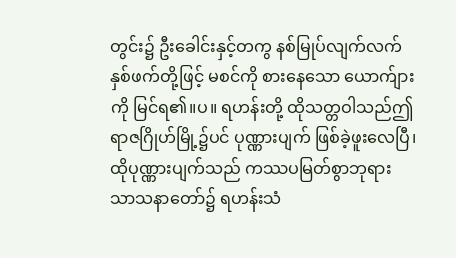တွင်း၌ ဦးခေါင်းနှင့်တကွ နစ်မြုပ်လျက်လက်နှစ်ဖက်တို့ဖြင့် မစင်ကို စားနေသော ယောက်ျားကို မြင်ရ၏။ပ။ ရဟန်းတို့ ထိုသတ္တဝါသည်ဤရာဇဂြိုဟ်မြို့၌ပင် ပုဏ္ဏားပျက် ဖြစ်ခဲ့ဖူးလေပြီ၊ ထိုပုဏ္ဏားပျက်သည် ကဿပမြတ်စွာဘုရား သာသနာတော်၌ ရဟန်းသံ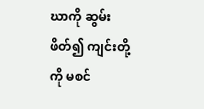ဃာကို ဆွမ်းဖိတ်၍ ကျင်းတို့ကို မစင်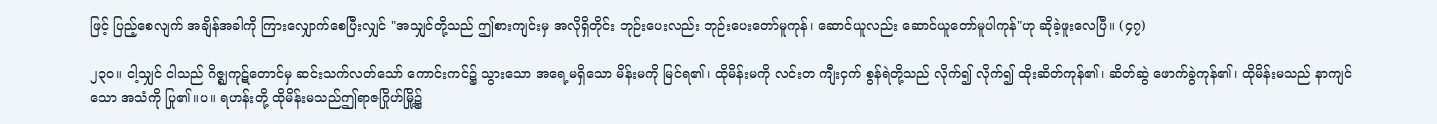ဖြင့် ပြည့်စေလျက် အချိန်အခါကို ကြားလျှောက်စေပြီးလျှင် "အသျှင်တို့သည် ဤစားကျင်းမှ အလိုရှိတိုင်း ဘုဉ်းပေးလည်း ဘုဉ်းပေးတော်မူကုန်၊ ဆောင်ယူလည်း ဆောင်ယူတော်မူပါကုန်"ဟု ဆိုခဲ့ဖူးလေပြီ။ (၄၇)

၂၃၀။ ငါ့သျှင် ငါသည် ဂိဇ္ဈကုဋ်တောင်မှ ဆင်းသက်လတ်သော် ကောင်းကင်၌ သွားသော အရေ့မရှိသော မိန်းမကို မြင်ရ၏၊ ထိုမိန်းမကို လင်းတ ကျီးငှက် စွန်ရဲတို့သည် လိုက်၍ လိုက်၍ ထိုးဆိတ်ကုန်၏၊ ဆိတ်ဆွဲ ဖောက်ခွဲကုန်၏၊ ထိုမိန်းမသည် နာကျင်သော အသံကို ပြု၏။ပ။ ရဟန်းတို့ ထိုမိန်းမသည်ဤရာဇဂြိုဟ်မြို့၌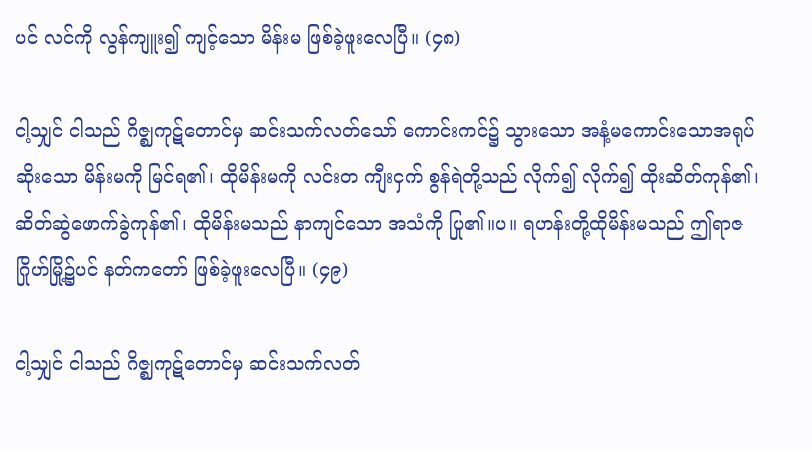ပင် လင်ကို လွန်ကျူး၍ ကျင့်သော မိန်းမ ဖြစ်ခဲ့ဖူးလေပြီ။ (၄၈)

ငါ့သျှင် ငါသည် ဂိဇ္ဈကုဋ်တောင်မှ ဆင်းသက်လတ်သော် ကောင်းကင်၌ သွားသော အနံ့မကောင်းသောအရုပ်ဆိုးသော မိန်းမကို မြင်ရ၏၊ ထိုမိန်းမကို လင်းတ ကျီးငှက် စွန်ရဲတို့သည် လိုက်၍ လိုက်၍ ထိုးဆိတ်ကုန်၏၊ ဆိတ်ဆွဲဖောက်ခွဲကုန်၏၊ ထိုမိန်းမသည် နာကျင်သော အသံကို ပြု၏။ပ။ ရဟန်းတို့ထိုမိန်းမသည် ဤရာဇဂြိုဟ်မြို့၌ပင် နတ်ကတော် ဖြစ်ခဲ့ဖူးလေပြီ။ (၄၉)

ငါ့သျှင် ငါသည် ဂိဇ္ဈကုဋ်တောင်မှ ဆင်းသက်လတ်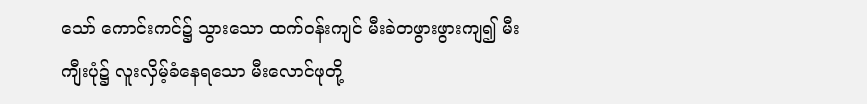သော် ကောင်းကင်၌ သွားသော ထက်ဝန်းကျင် မီးခဲတဖွားဖွားကျ၍ မီးကျီးပုံ၌ လူးလှိမ့်ခံနေရသော မီးလောင်ဖုတို့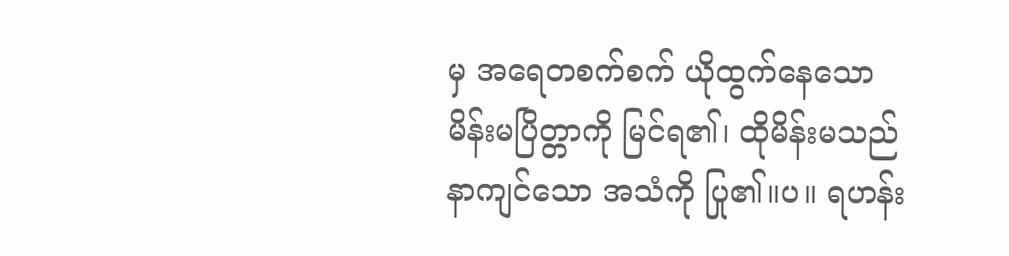မှ အရေတစက်စက် ယိုထွက်နေသောမိန်းမပြိတ္တာကို မြင်ရ၏၊ ထိုမိန်းမသည် နာကျင်သော အသံကို ပြု၏။ပ။ ရဟန်း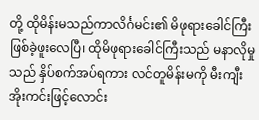တို့ ထိုမိန်းမသည်ကာလိင်္ဂမင်း၏ မိဖုရားခေါင်ကြီး ဖြစ်ခဲ့ဖူးလေပြီ၊ ထိုမိဖုရားခေါင်ကြီးသည် မနာလိုမှုသည် နှိပ်စက်အပ်ရကား လင်တူမိန်းမကို မီးကျီးအိုးကင်းဖြင့်လောင်း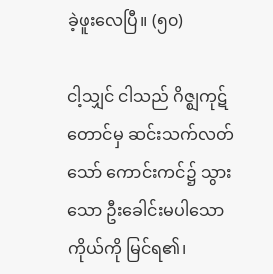ခဲ့ဖူးလေပြီ။ (၅၀)

ငါ့သျှင် ငါသည် ဂိဇ္ဈကုဋ်တောင်မှ ဆင်းသက်လတ်သော် ကောင်းကင်၌ သွားသော ဦးခေါင်းမပါသောကိုယ်ကို မြင်ရ၏၊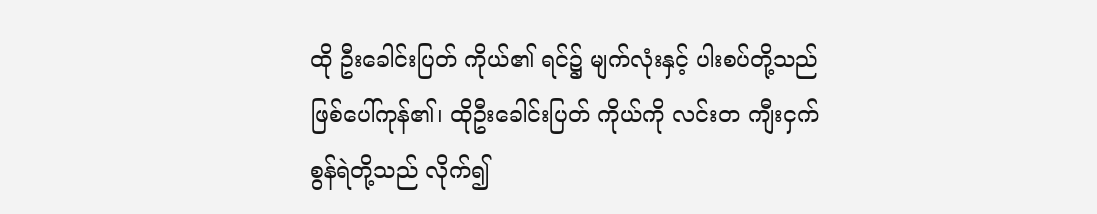ထို ဦးခေါင်းပြတ် ကိုယ်၏ ရင်၌ မျက်လုံးနှင့် ပါးစပ်တို့သည် ဖြစ်ပေါ်ကုန်၏၊ ထိုဦးခေါင်းပြတ် ကိုယ်ကို လင်းတ ကျီးငှက် စွန်ရဲတို့သည် လိုက်၍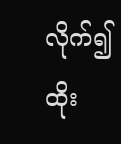လိုက်၍ ထိုး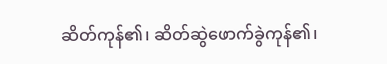ဆိတ်ကုန်၏၊ ဆိတ်ဆွဲဖောက်ခွဲကုန်၏၊